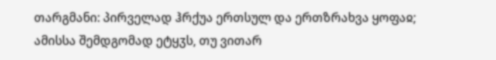თარგმანი: პირველად ჰრქუა ერთსულ და ერთზრახვა ყოფაჲ; ამისსა შემდგომად ეტყჳს, თუ ვითარ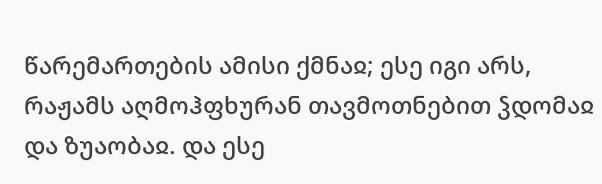წარემართების ამისი ქმნაჲ; ესე იგი არს, რაჟამს აღმოჰფხურან თავმოთნებით ჴდომაჲ და ზუაობაჲ. და ესე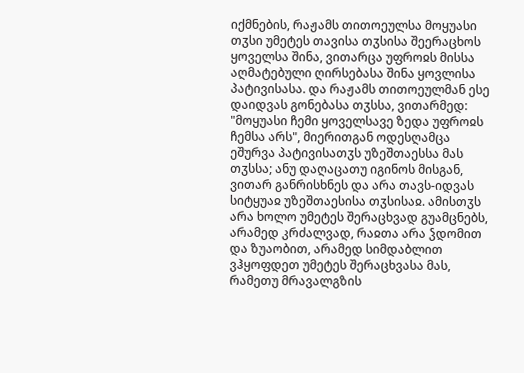იქმნების, რაჟამს თითოეულსა მოყუასი თჳსი უმეტეს თავისა თჳსისა შეერაცხოს ყოველსა შინა, ვითარცა უფროჲს მისსა აღმატებული ღირსებასა შინა ყოვლისა პატივისასა. და რაჟამს თითოეულმან ესე დაიდვას გონებასა თჳსსა, ვითარმედ: "მოყუასი ჩემი ყოველსავე ზედა უფროჲს ჩემსა არს", მიერითგან ოდესღამცა ეშურვა პატივისათჳს უზეშთაესსა მას თჳსსა; ანუ დაღაცათუ იგინოს მისგან, ვითარ განრისხნეს და არა თავს-იდვას სიტყუაჲ უზეშთაესისა თჳსისაჲ. ამისთჳს არა ხოლო უმეტეს შერაცხვად გუამცნებს, არამედ კრძალვად, რაჲთა არა ჴდომით და ზუაობით, არამედ სიმდაბლით ვჰყოფდეთ უმეტეს შერაცხვასა მას, რამეთუ მრავალგზის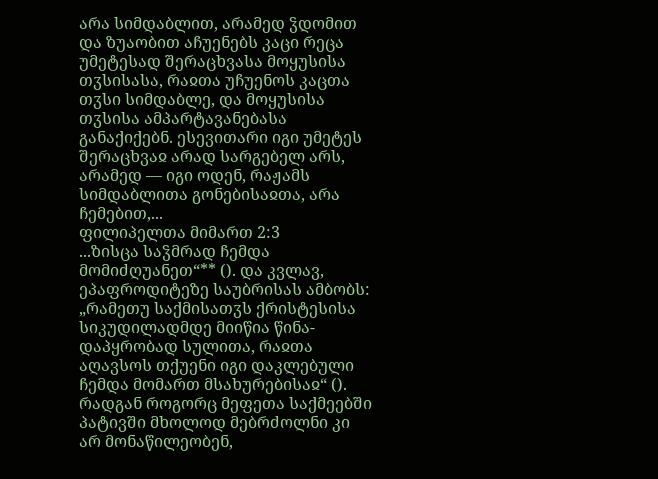არა სიმდაბლით, არამედ ჴდომით და ზუაობით აჩუენებს კაცი რეცა უმეტესად შერაცხვასა მოყუსისა თჳსისასა, რაჲთა უჩუენოს კაცთა თჳსი სიმდაბლე, და მოყუსისა თჳსისა ამპარტავანებასა განაქიქებნ. ესევითარი იგი უმეტეს შერაცხვაჲ არად სარგებელ არს, არამედ — იგი ოდენ, რაჟამს სიმდაბლითა გონებისაჲთა, არა ჩემებით,...
ფილიპელთა მიმართ 2:3
...ზისცა საჴმრად ჩემდა მომიძღუანეთ“** (). და კვლავ, ეპაფროდიტეზე საუბრისას ამბობს: „რამეთუ საქმისათჳს ქრისტესისა სიკუდილადმდე მიიწია წინა-დაპყრობად სულითა, რაჲთა აღავსოს თქუენი იგი დაკლებული ჩემდა მომართ მსახურებისაჲ“ (). რადგან როგორც მეფეთა საქმეებში პატივში მხოლოდ მებრძოლნი კი არ მონაწილეობენ,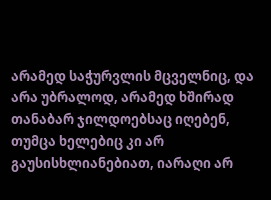არამედ საჭურვლის მცველნიც, და არა უბრალოდ, არამედ ხშირად თანაბარ ჯილდოებსაც იღებენ, თუმცა ხელებიც კი არ გაუსისხლიანებიათ, იარაღი არ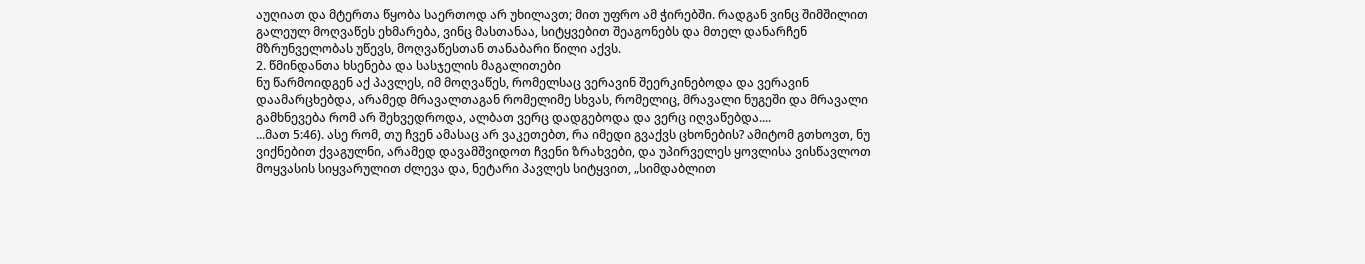აუღიათ და მტერთა წყობა საერთოდ არ უხილავთ; მით უფრო ამ ჭირებში. რადგან ვინც შიმშილით გალეულ მოღვაწეს ეხმარება, ვინც მასთანაა, სიტყვებით შეაგონებს და მთელ დანარჩენ მზრუნველობას უწევს, მოღვაწესთან თანაბარი წილი აქვს.
2. წმინდანთა ხსენება და სასჯელის მაგალითები
ნუ წარმოიდგენ აქ პავლეს, იმ მოღვაწეს, რომელსაც ვერავინ შეერკინებოდა და ვერავინ დაამარცხებდა, არამედ მრავალთაგან რომელიმე სხვას, რომელიც, მრავალი ნუგეში და მრავალი გამხნევება რომ არ შეხვედროდა, ალბათ ვერც დადგებოდა და ვერც იღვაწებდა....
...მათ 5:46). ასე რომ, თუ ჩვენ ამასაც არ ვაკეთებთ, რა იმედი გვაქვს ცხონების? ამიტომ გთხოვთ, ნუ ვიქნებით ქვაგულნი, არამედ დავამშვიდოთ ჩვენი ზრახვები, და უპირველეს ყოვლისა ვისწავლოთ მოყვასის სიყვარულით ძლევა და, ნეტარი პავლეს სიტყვით, „სიმდაბლით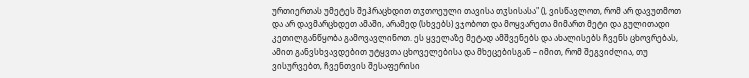ურთიერთას უმეტეს შეჰრაცხდით თჳთოეული თავისა თჳსისასა" (), ვისწავლოთ, რომ არ დავუთმოთ და არ დავმარცხდეთ ამაში, არამედ (სხვებს) ვჯობოთ და მოყვარეთა მიმართ მეტი და გულითადი კეთილგანწყობა გამოვავლინოთ. ეს ყველაზე მეტად ამშვენებს და ახალისებს ჩვენს ცხოვრებას, ამით განვსხვავდებით უტყვთა ცხოველებისა და მხეცებისგან – იმით, რომ შეგვიძლია, თუ ვისურვებთ, ჩვენთვის შესაფერისი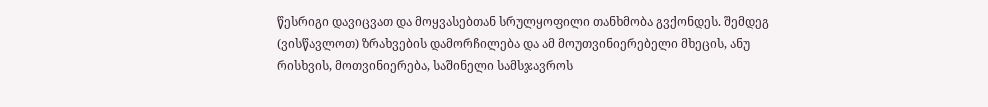წესრიგი დავიცვათ და მოყვასებთან სრულყოფილი თანხმობა გვქონდეს. შემდეგ (ვისწავლოთ) ზრახვების დამორჩილება და ამ მოუთვინიერებელი მხეცის, ანუ რისხვის, მოთვინიერება, საშინელი სამსჯავროს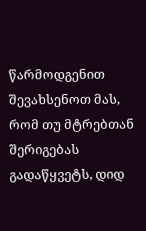წარმოდგენით შევახსენოთ მას, რომ თუ მტრებთან შერიგებას გადაწყვეტს, დიდ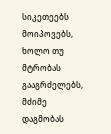სიკეთეებს მოიპოვებს, ხოლო თუ მტრობას გააგრძელებს, მძიმე დაგმობას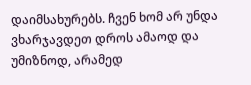დაიმსახურებს. ჩვენ ხომ არ უნდა ვხარჯავდეთ დროს ამაოდ და უმიზნოდ, არამედ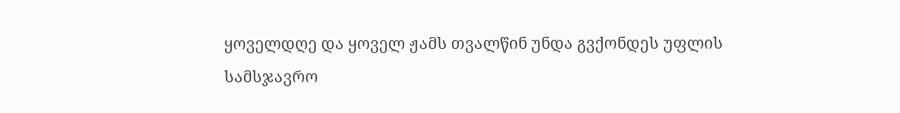ყოველდღე და ყოველ ჟამს თვალწინ უნდა გვქონდეს უფლის სამსჯავრო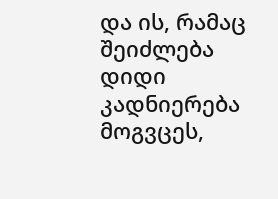და ის, რამაც შეიძლება დიდი კადნიერება მოგვცეს,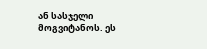ან სასჯელი მოგვიტანოს. ეს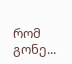რომ გონე...